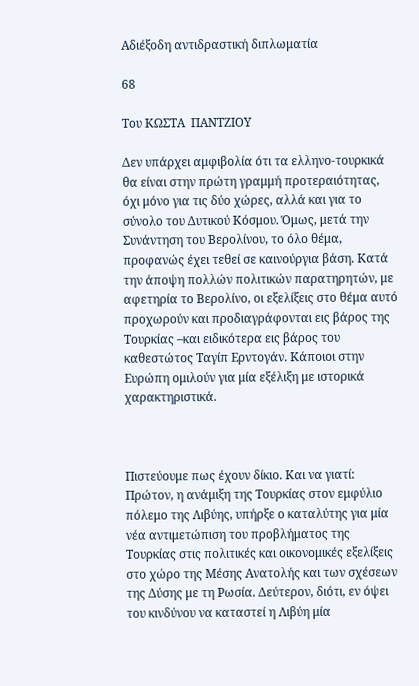Αδιέξοδη αντιδραστική διπλωματία

68

Του ΚΩΣΤΑ  ΠΑΝΤΖΙΟΥ

Δεν υπάρχει αμφιβολία ότι τα ελληνο-τουρκικά θα είναι στην πρώτη γραμμή προτεραιότητας, όχι μόνο για τις δύο χώρες, αλλά και για το σύνολο του Δυτικού Κόσμου. Όμως, μετά την Συνάντηση του Βερολίνου, το όλο θέμα, προφανώς έχει τεθεί σε καινούργια βάση. Κατά την άποψη πολλών πολιτικών παρατηρητών, με αφετηρία το Βερολίνο, οι εξελίξεις στο θέμα αυτό προχωρούν και προδιαγράφονται εις βάρος της Τουρκίας –και ειδικότερα εις βάρος του καθεστώτος Ταγίπ Ερντογάν. Κάποιοι στην Ευρώπη ομιλούν για μία εξέλιξη με ιστορικά χαρακτηριστικά.



Πιστεύουμε πως έχουν δίκιο. Και να γιατί: Πρώτον, η ανάμιξη της Τουρκίας στον εμφύλιο πόλεμο της Λιβύης, υπήρξε ο καταλύτης για μία νέα αντιμετώπιση του προβλήματος της Τουρκίας στις πολιτικές και οικονομικές εξελίξεις στο χώρο της Μέσης Ανατολής και των σχέσεων της Δύσης με τη Ρωσία. Δεύτερον, διότι, εν όψει του κινδύνου να καταστεί η Λιβύη μία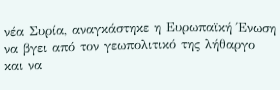νέα Συρία, αναγκάστηκε η Ευρωπαϊκή Ένωση να βγει από τον γεωπολιτικό της λήθαργο και να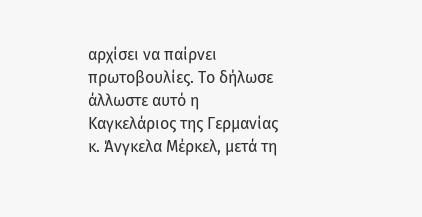αρχίσει να παίρνει πρωτοβουλίες. Το δήλωσε άλλωστε αυτό η Καγκελάριος της Γερμανίας κ. Άνγκελα Μέρκελ, μετά τη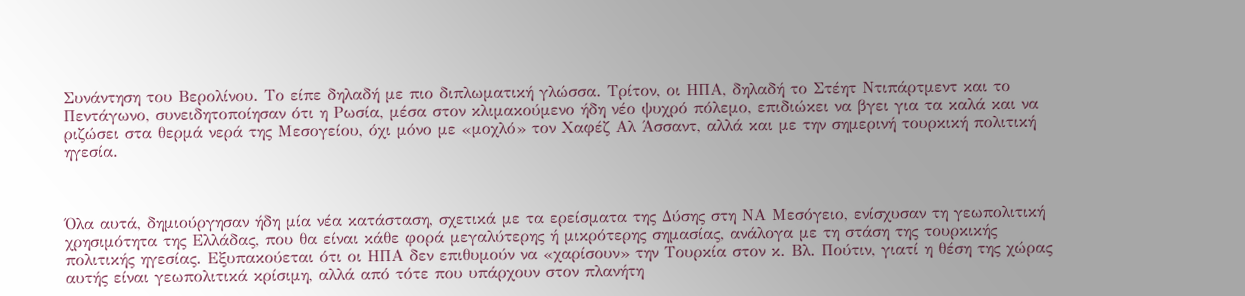Συνάντηση του Βερολίνου. Το είπε δηλαδή με πιο διπλωματική γλώσσα. Τρίτον, οι ΗΠΑ, δηλαδή το Στέητ Ντιπάρτμεντ και το Πεντάγωνο, συνειδητοποίησαν ότι η Ρωσία, μέσα στον κλιμακούμενο ήδη νέο ψυχρό πόλεμο, επιδιώκει να βγει για τα καλά και να ριζώσει στα θερμά νερά της Μεσογείου, όχι μόνο με «μοχλό» τον Χαφέζ Αλ Άσσαντ, αλλά και με την σημερινή τουρκική πολιτική ηγεσία.



Όλα αυτά, δημιούργησαν ήδη μία νέα κατάσταση, σχετικά με τα ερείσματα της Δύσης στη ΝΑ Μεσόγειο, ενίσχυσαν τη γεωπολιτική χρησιμότητα της Ελλάδας, που θα είναι κάθε φορά μεγαλύτερης ή μικρότερης σημασίας, ανάλογα με τη στάση της τουρκικής πολιτικής ηγεσίας. Εξυπακούεται ότι οι ΗΠΑ δεν επιθυμούν να «χαρίσουν» την Τουρκία στον κ. Βλ. Πούτιν, γιατί η θέση της χώρας αυτής είναι γεωπολιτικά κρίσιμη, αλλά από τότε που υπάρχουν στον πλανήτη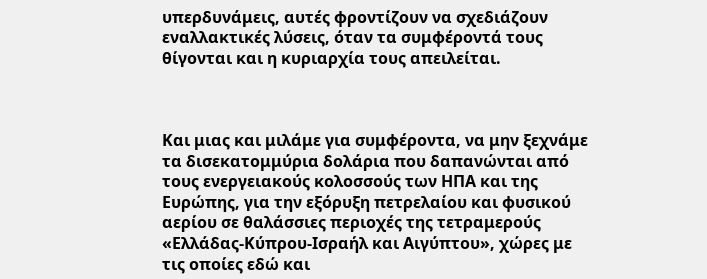υπερδυνάμεις, αυτές φροντίζουν να σχεδιάζουν εναλλακτικές λύσεις, όταν τα συμφέροντά τους θίγονται και η κυριαρχία τους απειλείται.



Και μιας και μιλάμε για συμφέροντα, να μην ξεχνάμε τα δισεκατομμύρια δολάρια που δαπανώνται από τους ενεργειακούς κολοσσούς των ΗΠΑ και της Ευρώπης, για την εξόρυξη πετρελαίου και φυσικού αερίου σε θαλάσσιες περιοχές της τετραμερούς «Ελλάδας-Κύπρου-Ισραήλ και Αιγύπτου», χώρες με τις οποίες εδώ και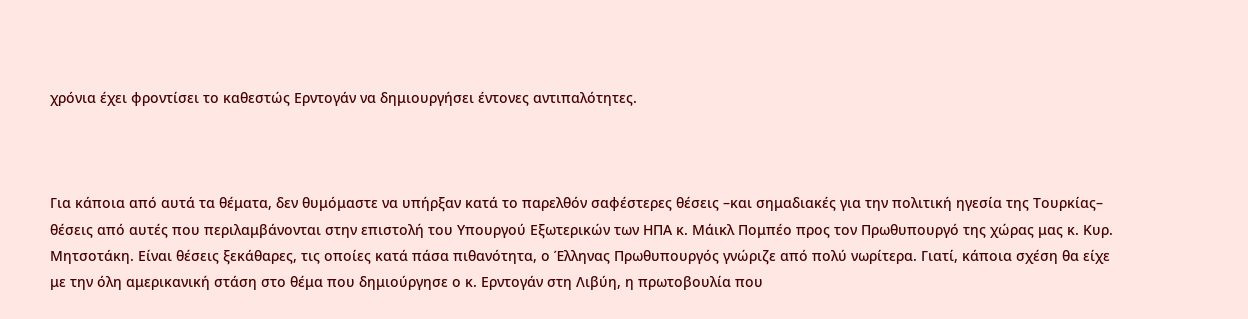χρόνια έχει φροντίσει το καθεστώς Ερντογάν να δημιουργήσει έντονες αντιπαλότητες.



Για κάποια από αυτά τα θέματα, δεν θυμόμαστε να υπήρξαν κατά το παρελθόν σαφέστερες θέσεις –και σημαδιακές για την πολιτική ηγεσία της Τουρκίας– θέσεις από αυτές που περιλαμβάνονται στην επιστολή του Υπουργού Εξωτερικών των ΗΠΑ κ. Μάικλ Πομπέο προς τον Πρωθυπουργό της χώρας μας κ. Κυρ. Μητσοτάκη. Είναι θέσεις ξεκάθαρες, τις οποίες κατά πάσα πιθανότητα, ο Έλληνας Πρωθυπουργός γνώριζε από πολύ νωρίτερα. Γιατί, κάποια σχέση θα είχε με την όλη αμερικανική στάση στο θέμα που δημιούργησε ο κ. Ερντογάν στη Λιβύη, η πρωτοβουλία που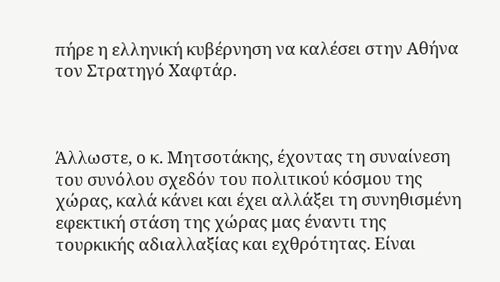πήρε η ελληνική κυβέρνηση να καλέσει στην Αθήνα τον Στρατηγό Χαφτάρ.



Άλλωστε, ο κ. Μητσοτάκης, έχοντας τη συναίνεση του συνόλου σχεδόν του πολιτικού κόσμου της χώρας, καλά κάνει και έχει αλλάξει τη συνηθισμένη εφεκτική στάση της χώρας μας έναντι της τουρκικής αδιαλλαξίας και εχθρότητας. Είναι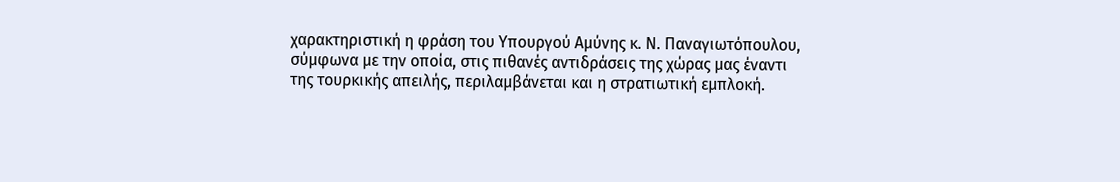χαρακτηριστική η φράση του Υπουργού Αμύνης κ. Ν. Παναγιωτόπουλου, σύμφωνα με την οποία, στις πιθανές αντιδράσεις της χώρας μας έναντι της τουρκικής απειλής, περιλαμβάνεται και η στρατιωτική εμπλοκή.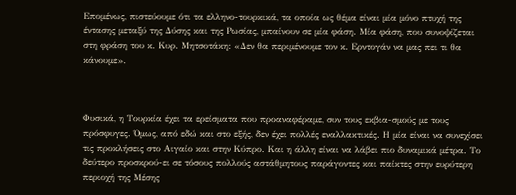Επομένως, πιστεύουμε ότι τα ελληνο-τουρκικά, τα οποία ως θέμα είναι μία μόνο πτυχή της έντασης μεταξύ της Δύσης και της Ρωσίας, μπαίνουν σε μία φάση. Μία φάση, που συνοψίζεται στη φράση του κ. Κυρ. Μητσοτάκη: «Δεν θα περιμένουμε τον κ. Ερντογάν να μας πει τι θα κάνουμε».



Φυσικά, η Τουρκία έχει τα ερείσματα που προαναφέραμε, συν τους εκβια-σμούς με τους πρόσφυγες. Όμως, από εδώ και στο εξής, δεν έχει πολλές εναλλακτικές. Η μία είναι να συνεχίσει τις προκλήσεις στο Αιγαίο και στην Κύπρο. Και η άλλη είναι να λάβει πιο δυναμικά μέτρα. Το δεύτερο προσκρού-ει σε τόσους πολλούς αστάθμητους παράγοντες και παίκτες στην ευρύτερη περιοχή της Μέσης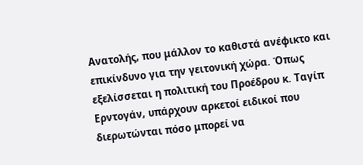Ανατολής, που μάλλον το καθιστά ανέφικτο και επικίνδυνο για την γειτονική χώρα. Όπως εξελίσσεται η πολιτική του Προέδρου κ. Ταγίπ Ερντογάν, υπάρχουν αρκετοί ειδικοί που διερωτώνται πόσο μπορεί να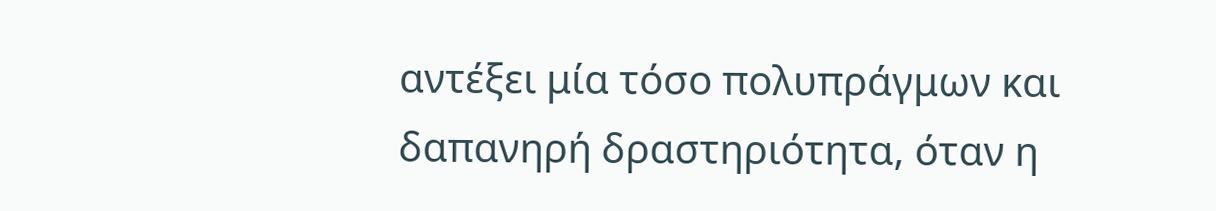αντέξει μία τόσο πολυπράγμων και δαπανηρή δραστηριότητα, όταν η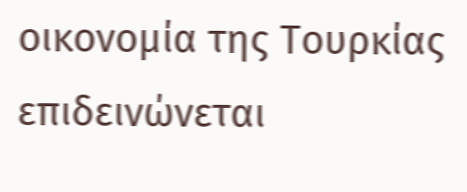οικονομία της Τουρκίας επιδεινώνεται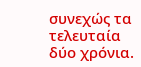συνεχώς τα τελευταία δύο χρόνια.